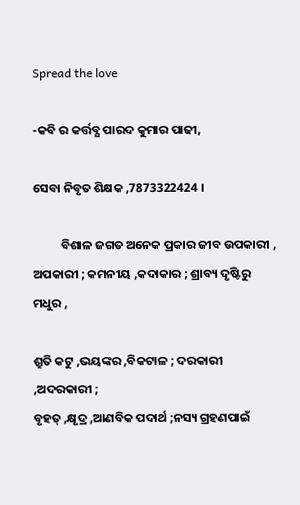Spread the love

-କବି ର କର୍ତ୍ତବ୍ଯ ପାରଦ କୁମାର ପାଢୀ,

ସେବା ନିବୃତ ଶିକ୍ଷକ ,7873322424 ।

          ବିଶାଳ ଜଗତ ଅନେକ ପ୍ରକାର ଜୀବ ଉପକାରୀ , ଅପକାରୀ ; କମନୀୟ ,କଦାକାର ; ଶ୍ରାବ୍ୟ ଦୃଷ୍ଟିରୁ ମଧୁର ,

ଶ୍ରୁତି କଟୁ ,ଭୟଙ୍କର ,ବିକଟାଳ ; ଦରକାରୀ ,ଅଦରକାରୀ ;
ବୃହତ୍ ,କ୍ଷୃଦ୍ର ,ଆଣବିକ ପଦାର୍ଥ ;ନସ୍ୟ ଗ୍ରହଣପାଇଁ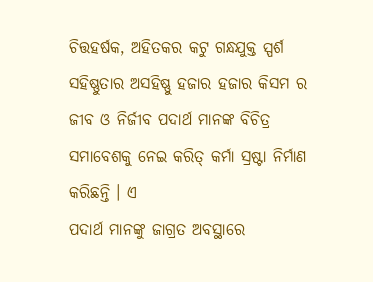ଚିତ୍ତହର୍ଷକ, ଅହିତକର କଟୁ ଗନ୍ଧଯୁକ୍ତ ସ୍ପର୍ଶ ସହିଷ୍ଣୁତାର ଅସହିଷ୍ଣୁ ହଜାର ହଜାର କିସମ ର ଜୀବ ଓ ନିର୍ଜୀବ ପଦାର୍ଥ ମାନଙ୍କ ବିଚିତ୍ର ସମାବେଶକୁ ନେଇ କରିତ୍ କର୍ମା ସ୍ରଷ୍ଟା ନିର୍ମାଣ କରିଛନ୍ତି । ଏ
ପଦାର୍ଥ ମାନଙ୍କୁ ଜାଗ୍ରତ ଅବସ୍ଥାରେ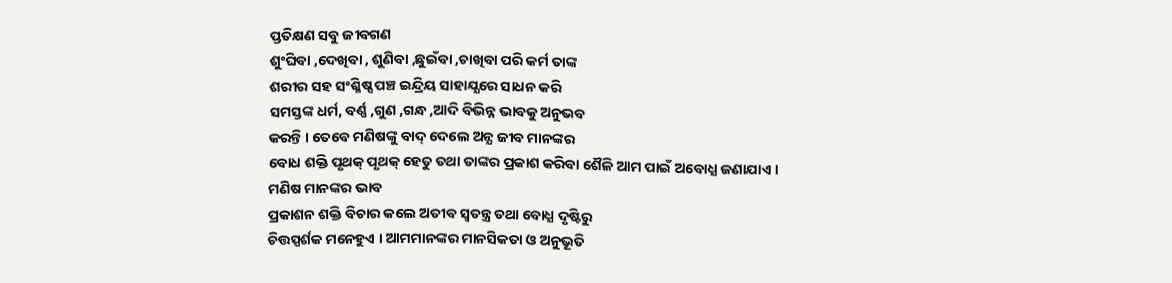ପ୍ତତିକ୍ଷଣ ସବୁ ଜୀବଗଣ
ଶୁଂଘିବା ,ଦେଖିବା , ଶୁଣିବା ,ଛୁଇଁବା ,ଚାଖିବା ପରି କର୍ମ ତାଙ୍କ
ଶରୀର ସହ ସଂଶ୍ଳିଷ୍ସ ପଞ୍ଚ ଇନ୍ଦ୍ରିୟ ସାହାଯ୍ଯରେ ସାଧନ କରି
ସମସ୍ତଙ୍କ ଧର୍ମ, ବର୍ଣ୍ଣ ,ଗୁଣ ,ଗନ୍ଧ ,ଆଦି ବିଭିନ୍ନ ଭାବକୁ ଅନୁଭବ
କରନ୍ତି । ତେବେ ମଣିଷଙ୍କୁ ବାଦ୍ ଦେଲେ ଅନ୍ଯ ଜୀବ ମାନଙ୍କର
ବୋଧ ଶକ୍ତି ପୃଥକ୍ ପୃଥକ୍ ହେତୁ ତଥା ତାଙ୍କର ପ୍ରକାଶ କରିବା ଶୈଳି ଆମ ପାଇଁ ଅବୋଧ୍ଯ ଜଣାଯାଏ । ମଣିଷ ମାନଙ୍କର ଭାବ
ପ୍ରକାଶନ ଶକ୍ତି ବିଚାର କଲେ ଅତୀବ ସ୍ବତନ୍ତ୍ର ତଥା ବୋଧ୍ଯ ଦୃଷ୍ଟିରୁ
ଚିତ୍ତସ୍ପର୍ଶକ ମନେହୁଏ । ଆମମାନଙ୍କର ମାନସିକତା ଓ ଅନୁଭୂତି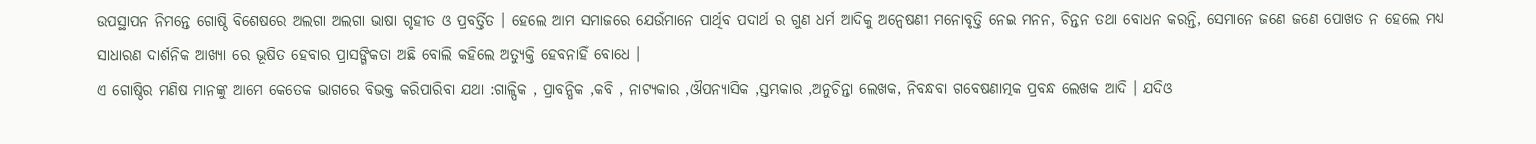ଉପସ୍ଥାପନ ନିମନ୍ତେ ଗୋଷ୍ଠି ବିଶେଷରେ ଅଲଗା ଅଲଗା ଭାଷା ଗୃହୀତ ଓ ପ୍ରବର୍ତ୍ତିତ । ହେଲେ ଆମ ସମାଜରେ ଯେଉଁମାନେ ପାର୍ଥିବ ପଦାର୍ଥ ର ଗୁଣ ଧର୍ମ ଆଦିକୁ ଅନ୍ବେଷଣୀ ମନୋବୃତ୍ତି ନେଇ ମନନ, ଚିନ୍ତନ ତଥା ବୋଧନ କରନ୍ତି, ସେମାନେ ଜଣେ ଜଣେ ପୋଖତ ନ ହେଲେ ମଧ୍ଯ ସାଧାରଣ ଦାର୍ଶନିକ ଆଖ୍ଯା ରେ ଭୂଷିତ ହେବାର ପ୍ରାସଙ୍ଗିକତା ଅଛି ବୋଲି କହିଲେ ଅତ୍ୟୁକ୍ତି ହେବନାହିଁ ବୋଧେ ।
ଏ ଗୋଷ୍ଠିର ମଣିଷ ମାନଙ୍କୁ ଆମେ କେତେକ ଭାଗରେ ବିଭକ୍ତ କରିପାରିବା ଯଥା :ଗାଳ୍ପିକ , ପ୍ରାବନ୍ଧିକ ,କବି , ନାଟ୍ଯକାର ,ଔପନ୍ୟାସିକ ,ସ୍ତମ୍ଭକାର ,ଅନୁଚିନ୍ତା ଲେଖକ, ନିବନ୍ଧବା ଗବେଷଣାତ୍ମକ ପ୍ରବନ୍ଧ ଲେଖକ ଆଦି । ଯଦିଓ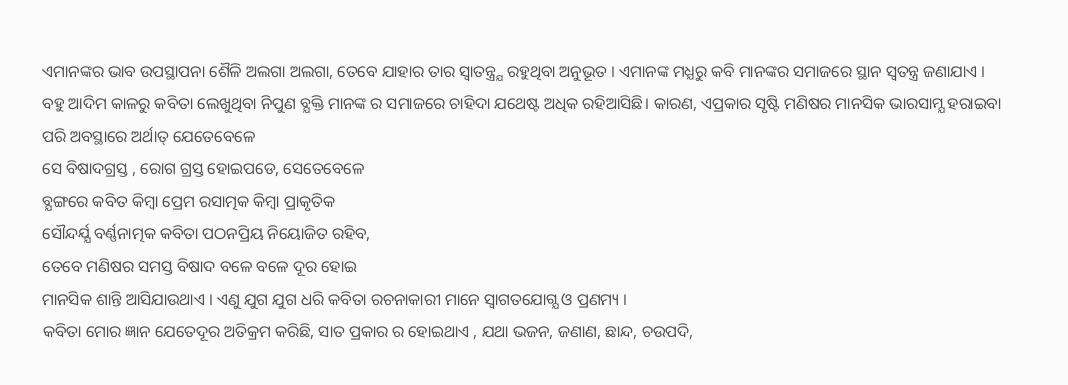ଏମାନଙ୍କର ଭାବ ଉପସ୍ଥାପନା ଶୈଳି ଅଲଗା ଅଲଗା, ତେବେ ଯାହାର ତାର ସ୍ବାତନ୍ତ୍ର୍ଯ ରହୁଥିବା ଅନୁଭୂତ । ଏମାନଙ୍କ ମଧ୍ଯରୁ କବି ମାନଙ୍କର ସମାଜରେ ସ୍ଥାନ ସ୍ବତନ୍ତ୍ର ଜଣାଯାଏ ।
ବହୁ ଆଦିମ କାଳରୁ କବିତା ଲେଖୁଥିବା ନିପୁଣ ବ୍ଯକ୍ତି ମାନଙ୍କ ର ସମାଜରେ ଚାହିଦା ଯଥେଷ୍ଟ ଅଧିକ ରହିଆସିଛି। କାରଣ, ଏପ୍ରକାର ସୃଷ୍ଟି ମଣିଷର ମାନସିକ ଭାରସାମ୍ଯ ହରାଇବା ପରି ଅବସ୍ଥାରେ ଅର୍ଥାତ୍ ଯେତେବେଳେ
ସେ ବିଷାଦଗ୍ରସ୍ତ , ରୋଗ ଗ୍ରସ୍ତ ହୋଇପଡେ, ସେତେବେଳେ
ବ୍ଯଙ୍ଗରେ କବିତ କିମ୍ବା ପ୍ରେମ ରସାତ୍ମକ କିମ୍ବା ପ୍ରାକୃତିକ
ସୌନ୍ଦର୍ଯ୍ଯ ବର୍ଣ୍ଣନାତ୍ମକ କବିତା ପଠନପ୍ରିୟ ନିୟୋଜିତ ରହିବ,
ତେବେ ମଣିଷର ସମସ୍ତ ବିଷାଦ ବଳେ ବଳେ ଦୂର ହୋଇ
ମାନସିକ ଶାନ୍ତି ଆସିଯାଉଥାଏ । ଏଣୁ ଯୁଗ ଯୁଗ ଧରି କବିତା ରଚନାକାରୀ ମାନେ ସ୍ବାଗତଯୋଗ୍ଯ ଓ ପ୍ରଣମ୍ୟ ।
କବିତା ମୋର ଜ୍ଞାନ ଯେତେଦୂର ଅତିକ୍ରମ କରିଛି, ସାତ ପ୍ରକାର ର ହୋଇଥାଏ , ଯଥା ଭଜନ, ଜଣାଣ, ଛାନ୍ଦ, ଚଉପଦି,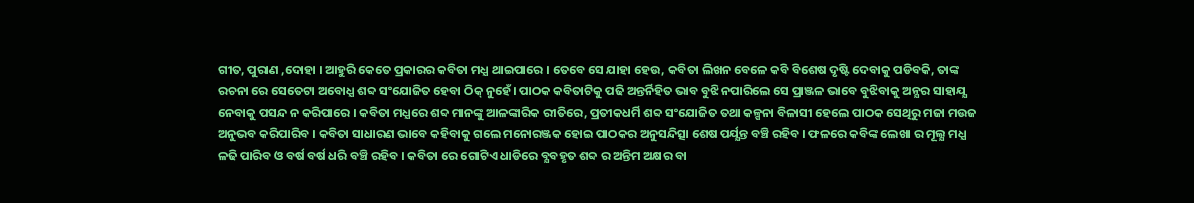ଗୀତ, ପୁରାଣ ,ଦୋହା । ଆହୁରି କେତେ ପ୍ରକାରର କବିତା ମଧ୍ଯ ଥାଇପାରେ । ତେବେ ସେ ଯାହା ହେଉ, କବିତା ଲିଖନ ବେଳେ କବି ବିଶେଷ ଦୃଷ୍ଟି ଦେବାକୁ ପଡିବକି, ତାଙ୍କ ରଚନା ରେ ସେତେଟା ଅବୋଧ୍ଯ ଶବ୍ଦ ସଂଯୋଜିତ ହେବା ଠିକ୍ ନୁହେଁ। ପାଠକ କବିତାଟିକୁ ପଢି ଅନ୍ତର୍ନିହିତ ଭାବ ବୁଝି ନପାରିଲେ ସେ ପ୍ରାଞ୍ଜଳ ଭାବେ ବୁଝିବାକୁ ଅନ୍ଯର ସାହାଯ୍ଯ ନେବାକୁ ପସନ୍ଦ ନ କରିପାରେ । କବିତା ମଧ୍ଯରେ ଶବ୍ଦ ମାନଙ୍କୁ ଆଳଙ୍କାରିକ ରୀତିରେ, ପ୍ରତୀକଧର୍ମି ଶବ୍ଦ ସଂଯୋଜିତ ତଥା କଳ୍ପନା ବିଳାସୀ ହେଲେ ପାଠକ ସେଥିରୁ ମଜା ମଉଜ ଅନୁଭବ କରିପାରିବ । କବିତା ସାଧାରଣ ଭାବେ କହିବାକୁ ଗଲେ ମନୋରଞ୍ଜକ ହୋଇ ପାଠକର ଅନୁସନ୍ଦିତ୍ସା ଶେଷ ପର୍ଯ୍ଯନ୍ତ ବଞ୍ଚି ରହିବ । ଫଳରେ କବିଙ୍କ ଲେଖା ର ମୂଲ୍ଯ ମଧ୍ଯ ଳଢି ପାରିବ ଓ ବର୍ଷ ବର୍ଷ ଧରି ବଞ୍ଚି ରହିବ । କବିତା ରେ ଗୋଟିଏ ଧାଡିରେ ବ୍ଯବହୃତ ଶବ୍ଦ ର ଅନ୍ତିମ ଅକ୍ଷର ବା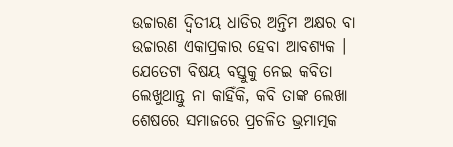ଉଚ୍ଚାରଣ ଦ୍ବିତୀୟ ଧାଡିର ଅନ୍ତିମ ଅକ୍ଷର ବା ଉଚ୍ଚାରଣ ଏକାପ୍ରକାର ହେବା ଆବଶ୍ଯକ । ଯେତେଟା ବିଷୟ ବସ୍ତୁକୁ ନେଇ କବିତା ଲେଖୁଥାନ୍ତୁ ନା କାହିଁକି, କବି ତାଙ୍କ ଲେଖା ଶେଷରେ ସମାଜରେ ପ୍ରଚଳିତ ଭ୍ରମାତ୍ମକ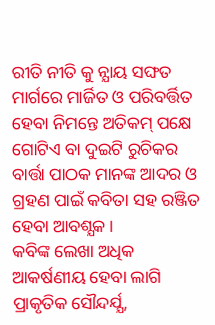ରୀତି ନୀତି କୁ ନ୍ଯାୟ ସଙ୍ଘତ ମାର୍ଗରେ ମାର୍ଜିତ ଓ ପରିବର୍ତ୍ତିତ ହେବା ନିମନ୍ତେ ଅତିକମ୍ ପକ୍ଷେ ଗୋଟିଏ ବା ଦୁଇଟି ରୁଚିକର ବାର୍ତ୍ତା ପାଠକ ମାନଙ୍କ ଆଦର ଓ ଗ୍ରହଣ ପାଇଁ କବିତା ସହ ରଞ୍ଜିତ ହେବା ଆବଶ୍ଯକ ।
କବିଙ୍କ ଲେଖା ଅଧିକ ଆକର୍ଷଣୀୟ ହେବା ଲାଗି
ପ୍ରାକୃତିକ ସୌନ୍ଦର୍ଯ୍ଯ,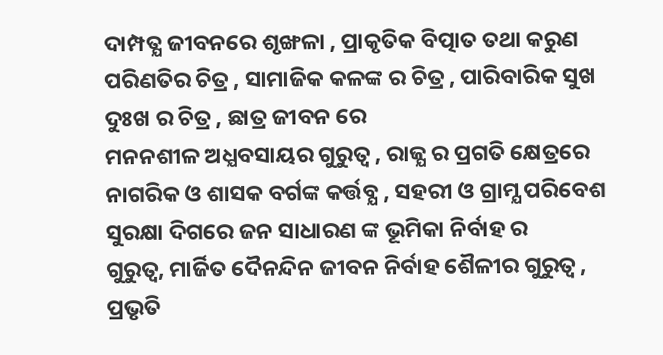ଦାମ୍ପତ୍ଯ ଜୀବନରେ ଶୃଙ୍ଖଳା , ପ୍ରାକୃତିକ ବିତ୍ପାତ ତଥା କରୁଣ ପରିଣତିର ଚିତ୍ର , ସାମାଜିକ କଳଙ୍କ ର ଚିତ୍ର , ପାରିବାରିକ ସୁଖ ଦୁଃଖ ର ଚିତ୍ର , ଛାତ୍ର ଜୀବନ ରେ
ମନନଶୀଳ ଅଧ୍ଯବସାୟର ଗୁରୁତ୍ବ , ରାଜ୍ଯ ର ପ୍ରଗତି କ୍ଷେତ୍ରରେ
ନାଗରିକ ଓ ଶାସକ ବର୍ଗଙ୍କ କର୍ତ୍ତବ୍ଯ , ସହରୀ ଓ ଗ୍ରାମ୍ଯ ପରିବେଶ ସୁରକ୍ଷା ଦିଗରେ ଜନ ସାଧାରଣ ଙ୍କ ଭୂମିକା ନିର୍ବାହ ର
ଗୁରୁତ୍ବ, ମାର୍ଜିତ ଦୈନନ୍ଦିନ ଜୀବନ ନିର୍ବାହ ଶୈଳୀର ଗୁରୁତ୍ବ ,
ପ୍ରଭୃତି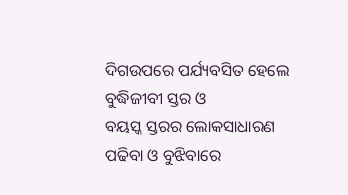ଦିଗଉପରେ ପର୍ଯ୍ୟବସିତ ହେଲେ ବୁଦ୍ଧିଜୀବୀ ସ୍ତର ଓ
ବୟସ୍କ ସ୍ତରର ଲୋକସାଧାରଣ ପଢିବା ଓ ବୁଝିବାରେ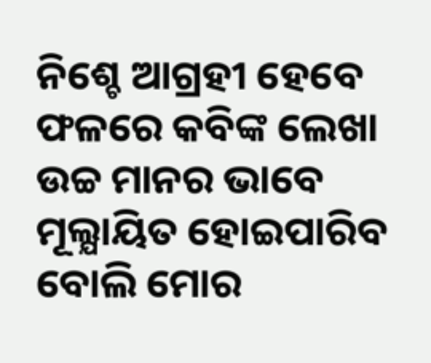ନିଶ୍ଚେ ଆଗ୍ରହୀ ହେବେ ଫଳରେ କବିଙ୍କ ଲେଖା ଉଚ୍ଚ ମାନର ଭାବେ ମୂଲ୍ଯାୟିତ ହୋଇପାରିବ ବୋଲି ମୋର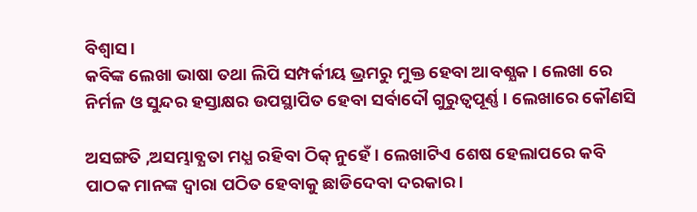ବିଶ୍ବାସ ।
କବିଙ୍କ ଲେଖା ଭାଷା ତଥା ଲିପି ସମ୍ପର୍କୀୟ ଭ୍ରମରୁ ମୁକ୍ତ ହେବା ଆବଶ୍ଯକ । ଲେଖା ରେ ନିର୍ମଳ ଓ ସୁନ୍ଦର ହସ୍ତାକ୍ଷର ଉପସ୍ଥାପିତ ହେବା ସର୍ବାଦୌ ଗୁରୁତ୍ବପୂର୍ଣ୍ଣ । ଲେଖାରେ କୌଣସି

ଅସଙ୍ଗତି ,ଅସମ୍ଭାବ୍ଯତା ମଧ୍ଯ ରହିବା ଠିକ୍ ନୁହେଁ । ଲେଖାଟିଏ ଶେଷ ହେଲାପରେ କବି ପାଠକ ମାନଙ୍କ ଦ୍ବାରା ପଠିତ ହେବାକୁ ଛାଡିଦେବା ଦରକାର ।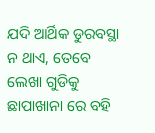ଯଦି ଆର୍ଥିକ ଡୁରବସ୍ଥା ନ ଥାଏ, ତେବେ ଲେଖା ଗୁଡିକୁ ଛାପାଖାନା ରେ ବହି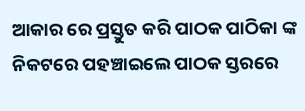ଆକାର ରେ ପ୍ରସ୍ତୁତ କରି ପାଠକ ପାଠିକା ଙ୍କ ନିକଟରେ ପହଞ୍ଚାଇଲେ ପାଠକ ସ୍ତରରେ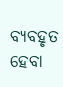ବ୍ଯବହୃତ ହେବା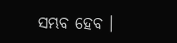ସମ୍ଭବ ହେବ ।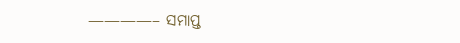————– ସମାପ୍ତ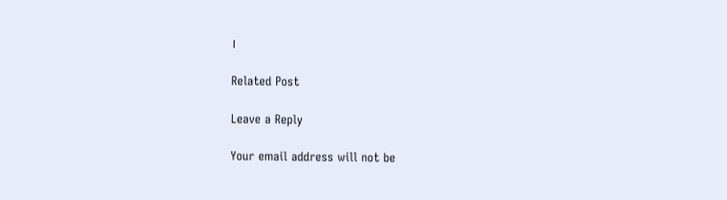।

Related Post

Leave a Reply

Your email address will not be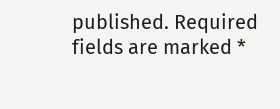published. Required fields are marked *